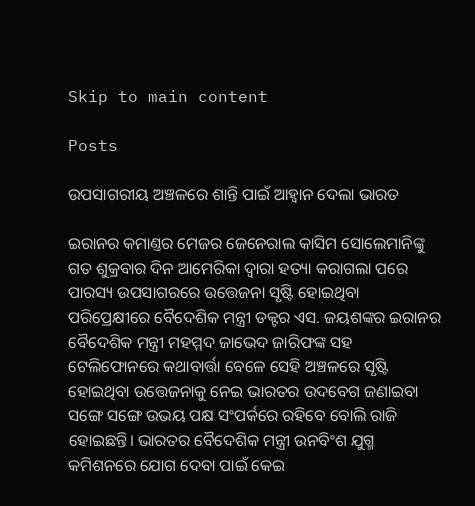Skip to main content

Posts

ଉପସାଗରୀୟ ଅଞ୍ଚଳରେ ଶାନ୍ତି ପାଇଁ ଆହ୍ୱାନ ଦେଲା ଭାରତ

ଇରାନର କମାଣ୍ତର ମେଜର ଜେନେରାଲ କାସିମ ସୋଲେମାନିଙ୍କୁ ଗତ ଶୁକ୍ରବାର ଦିନ ଆମେରିକା ଦ୍ୱାରା ହତ୍ୟା କରାଗଲା ପରେ ପାରସ୍ୟ ଉପସାଗରରେ ଉତ୍ତେଜନା ସୃଷ୍ଟି ହୋଇଥିବା ପରିପ୍ରେକ୍ଷୀରେ ବୈଦେଶିକ ମନ୍ତ୍ରୀ ଡକ୍ଟର ଏସ. ଜୟଶଙ୍କର ଇରାନର ବୈଦେଶିକ ମନ୍ତ୍ରୀ ମହମ୍ମଦ ଜାଭେଦ ଜାରିଫଙ୍କ ସହ ଟେଲିଫୋନରେ କଥାବାର୍ତ୍ତା ବେଳେ ସେହି ଅଞ୍ଚଳରେ ସୃଷ୍ଟି ହୋଇଥିବା ଉତ୍ତେଜନାକୁ ନେଇ ଭାରତର ଉଦବେଗ ଜଣାଇବା ସଙ୍ଗେ ସଙ୍ଗେ ଉଭୟ ପକ୍ଷ ସଂପର୍କରେ ରହିବେ ବୋଲି ରାଜି ହୋଇଛନ୍ତି। ଭାରତର ବୈଦେଶିକ ମନ୍ତ୍ରୀ ଉନବିଂଶ ଯୁଗ୍ମ କମିଶନରେ ଯୋଗ ଦେବା ପାଇଁ କେଇ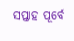ସପ୍ତାହ ପୂର୍ବେ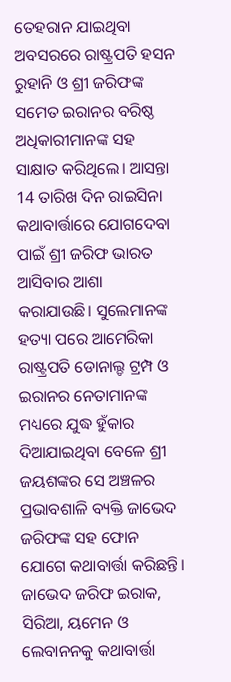ତେହରାନ ଯାଇଥିବା ଅବସରରେ ରାଷ୍ଟ୍ରପତି ହସନ ରୁହାନି ଓ ଶ୍ରୀ ଜରିଫଙ୍କ ସମେତ ଇରାନର ବରିଷ୍ଠ ଅଧିକାରୀମାନଙ୍କ ସହ ସାକ୍ଷାତ କରିଥିଲେ। ଆସନ୍ତା 14 ତାରିଖ ଦିନ ରାଇସିନା କଥାବାର୍ତ୍ତାରେ ଯୋଗଦେବା ପାଇଁ ଶ୍ରୀ ଜରିଫ ଭାରତ ଆସିବାର ଆଶା କରାଯାଉଛି। ସୁଲେମାନଙ୍କ ହତ୍ୟା ପରେ ଆମେରିକା ରାଷ୍ଟ୍ରପତି ଡୋନାଲ୍ଡ ଟ୍ରମ୍ପ ଓ ଇରାନର ନେତାମାନଙ୍କ ମଧ୍ୟରେ ଯୁଦ୍ଧ ହୁଁକାର ଦିଆଯାଇଥିବା ବେଳେ ଶ୍ରୀ ଜୟଶଙ୍କର ସେ ଅଞ୍ଚଳର ପ୍ରଭାବଶାଳି ବ୍ୟକ୍ତି ଜାଭେଦ ଜରିଫଙ୍କ ସହ ଫୋନ ଯୋଗେ କଥାବାର୍ତ୍ତା କରିଛନ୍ତି। ଜାଭେଦ ଜରିଫ ଇରାକ, ସିରିଆ, ୟମେନ ଓ ଲେବାନନକୁ କଥାବାର୍ତ୍ତା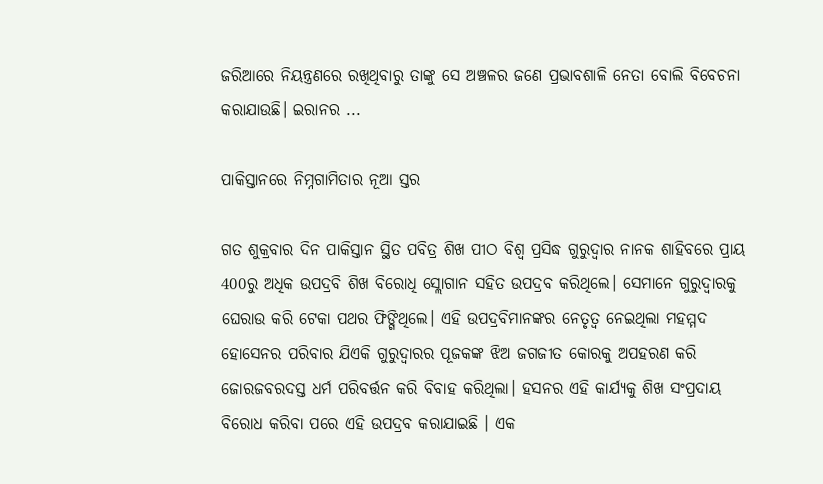ଜରିଆରେ ନିୟନ୍ତ୍ରଣରେ ରଖିଥିବାରୁ ତାଙ୍କୁ ସେ ଅଞ୍ଚଳର ଜଣେ ପ୍ରଭାବଶାଳି ନେତା ବୋଲି ବିବେଚନା କରାଯାଉଛି। ଇରାନର ...

ପାକିସ୍ତାନରେ ନିମ୍ନଗାମିତାର ନୂଆ ସ୍ତର

ଗତ ଶୁକ୍ରବାର ଦିନ ପାକିସ୍ତାନ ସ୍ଥିତ ପବିତ୍ର ଶିଖ ପୀଠ ବିଶ୍ୱ ପ୍ରସିଦ୍ଧ ଗୁରୁଦ୍ୱାର ନାନକ ଶାହିବରେ ପ୍ରାୟ 400ରୁ ଅଧିକ ଉପଦ୍ରବି ଶିଖ ବିରୋଧି ସ୍ଲୋଗାନ ସହିତ ଉପଦ୍ରବ କରିଥିଲେ। ସେମାନେ ଗୁରୁଦ୍ୱାରକୁ ଘେରାଉ କରି ଟେକା ପଥର ଫିଙ୍ଗିଥିଲେ। ଏହି ଉପଦ୍ରବିମାନଙ୍କର ନେତୃତ୍ୱ ନେଇଥିଲା ମହମ୍ମଦ ହୋସେନର ପରିବାର ଯିଏକି ଗୁରୁଦ୍ୱାରର ପୂଜକଙ୍କ ଝିଅ ଜଗଜୀତ କୋରକୁ ଅପହରଣ କରି ଜୋରଜବରଦସ୍ତ ଧର୍ମ ପରିବର୍ତ୍ତନ କରି ବିବାହ କରିଥିଲା। ହସନର ଏହି କାର୍ଯ୍ୟକୁ ଶିଖ ସଂପ୍ରଦାୟ ବିରୋଧ କରିବା ପରେ ଏହି ଉପଦ୍ରବ କରାଯାଇଛି । ଏକ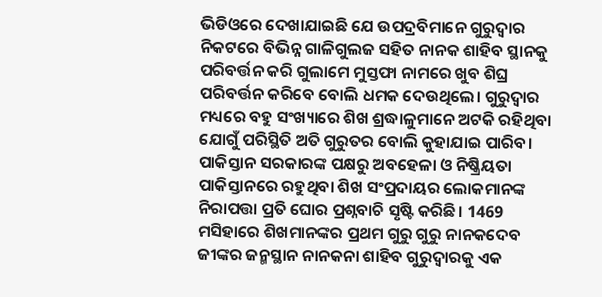ଭିଡିଓରେ ଦେଖାଯାଇଛି ଯେ ଉପଦ୍ରବିମାନେ ଗୁରୁଦ୍ୱାର ନିକଟରେ ବିଭିନ୍ନ ଗାଳିଗୁଲଜ ସହିତ ନାନକ ଶାହିବ ସ୍ଥାନକୁ ପରିବର୍ତ୍ତନ କରି ଗୁଲାମେ ମୁସ୍ତଫା ନାମରେ ଖୁବ ଶିଘ୍ର ପରିବର୍ତ୍ତନ କରିବେ ବୋଲି ଧମକ ଦେଉଥିଲେ। ଗୁରୁଦ୍ୱାର ମଧ୍ୟରେ ବହୁ ସଂଖ୍ୟାରେ ଶିଖ ଶ୍ରଦ୍ଧାଳୁମାନେ ଅଟକି ରହିଥିବା ଯୋଗୁଁ ପରିସ୍ଥିତି ଅତି ଗୁରୁତର ବୋଲି କୁହାଯାଇ ପାରିବ। ପାକିସ୍ତାନ ସରକାରଙ୍କ ପକ୍ଷରୁ ଅବହେଳା ଓ ନିଷ୍କ୍ରିୟତା ପାକିସ୍ତାନରେ ରହୁଥିବା ଶିଖ ସଂପ୍ରଦାୟର ଲୋକମାନଙ୍କ ନିରାପତ୍ତା ପ୍ରତି ଘୋର ପ୍ରଶ୍ନବାଚି ସୃଷ୍ଟି କରିଛି। 1469 ମସିହାରେ ଶିଖମାନଙ୍କର ପ୍ରଥମ ଗୁରୁ ଗୁରୁ ନାନକଦେବ ଜୀଙ୍କର ଜନ୍ମସ୍ଥାନ ନାନକନା ଶାହିବ ଗୁରୁଦ୍ୱାରକୁ ଏକ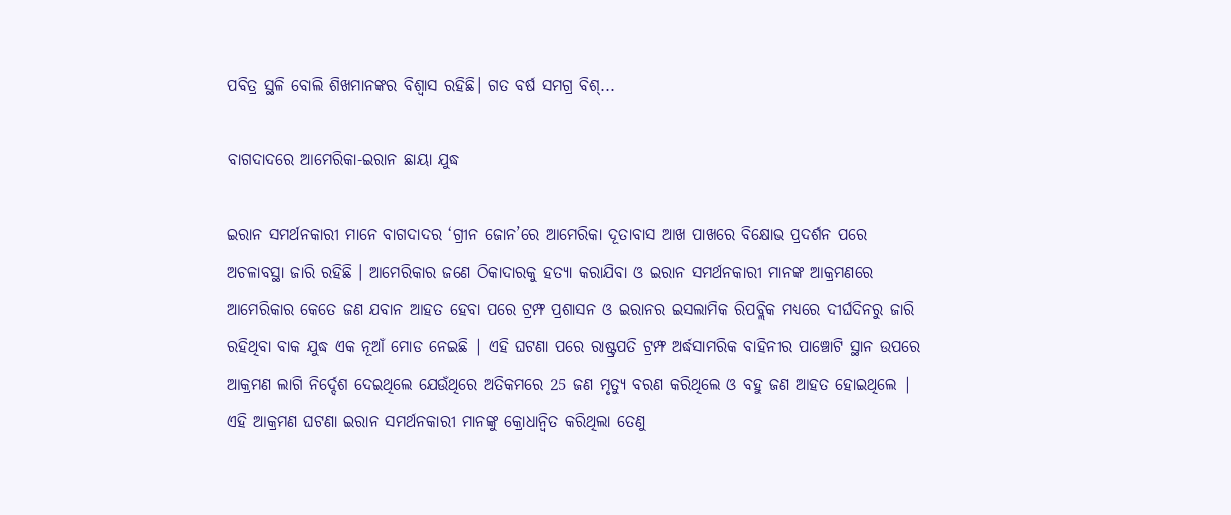ପବିତ୍ର ସ୍ଥଳି ବୋଲି ଶିଖମାନଙ୍କର ବିଶ୍ୱାସ ରହିଛି। ଗତ ବର୍ଷ ସମଗ୍ର ବିଶ୍...

ବାଗଦାଦରେ ଆମେରିକା-ଇରାନ ଛାୟା ଯୁଦ୍ଧ

ଇରାନ ସମର୍ଥନକାରୀ ମାନେ ବାଗଦାଦର ‘ଗ୍ରୀନ ଜୋନ’ରେ ଆମେରିକା ଦୂତାବାସ ଆଖ ପାଖରେ ବିକ୍ଷୋଭ ପ୍ରଦର୍ଶନ ପରେ ଅଚଳାବସ୍ଥା ଜାରି ରହିଛି । ଆମେରିକାର ଜଣେ ଠିକାଦାରକୁ ହତ୍ୟା କରାଯିବା ଓ ଇରାନ ସମର୍ଥନକାରୀ ମାନଙ୍କ ଆକ୍ରମଣରେ ଆମେରିକାର କେତେ ଜଣ ଯବାନ ଆହତ ହେବା ପରେ ଟ୍ରମ୍ଫ ପ୍ରଶାସନ ଓ ଇରାନର ଇସଲାମିକ ରିପବ୍ଲିକ ମଧ୍ୟରେ ଦୀର୍ଘଦିନରୁ ଜାରି ରହିଥିବା ବାକ ଯୁଦ୍ଧ ଏକ ନୂଆଁ ମୋଡ ନେଇଛି | ଏହି ଘଟଣା ପରେ ରାଷ୍ଟ୍ରପତି ଟ୍ରମ୍ଫ ଅର୍ଦ୍ଧସାମରିକ ବାହିନୀର ପାଞ୍ଚୋଟି ସ୍ଥାନ ଉପରେ ଆକ୍ରମଣ ଲାଗି ନିର୍ଦ୍ଦେଶ ଦେଇଥିଲେ ଯେଉଁଥିରେ ଅତିକମରେ 25 ଜଣ ମୃତ୍ୟୁ ବରଣ କରିଥିଲେ ଓ ବହୁ ଜଣ ଆହତ ହୋଇଥିଲେ | ଏହି ଆକ୍ରମଣ ଘଟଣା ଇରାନ ସମର୍ଥନକାରୀ ମାନଙ୍କୁ କ୍ରୋଧାନ୍ଵିତ କରିଥିଲା ତେଣୁ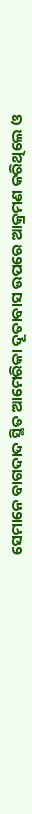ସେମାନେ ବାଗଦାଦ ସ୍ଥିତ ଆମେରିକା ଦୂତାବାସ ଉପରେ ଆକ୍ରମଣ କରିଥିଲେ ଓ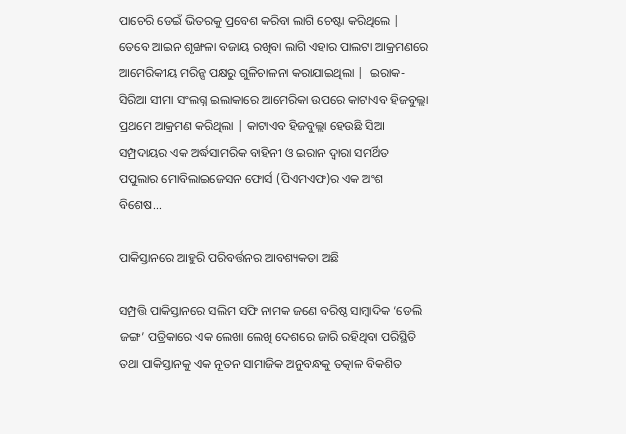ପାଚେରି ଡେଇଁ ଭିତରକୁ ପ୍ରବେଶ କରିବା ଲାଗି ଚେଷ୍ଟା କରିଥିଲେ | ତେବେ ଆଇନ ଶୃଙ୍ଖଳା ବଜାୟ ରଖିବା ଲାଗି ଏହାର ପାଲଟା ଆକ୍ରମଣରେ ଆମେରିକୀୟ ମରିନ୍ସ ପକ୍ଷରୁ ଗୁଳିଚାଳନା କରାଯାଇଥିଲା |  ଇରାକ-ସିରିଆ ସୀମା ସଂଲଗ୍ନ ଇଲାକାରେ ଆମେରିକା ଉପରେ କାଟାଏବ ହିଜବୁଲ୍ଲା ପ୍ରଥମେ ଆକ୍ରମଣ କରିଥିଲା | କାଟାଏବ ହିଜବୁଲ୍ଲା ହେଉଛି ସିଆ ସମ୍ପ୍ରଦାୟର ଏକ ଅର୍ଦ୍ଧସାମରିକ ବାହିନୀ ଓ ଇରାନ ଦ୍ଵାରା ସମର୍ଥିତ ପପୁଲାର ମୋବିଲାଇଜେସନ ଫୋର୍ସ (ପିଏମଏଫ)ର ଏକ ଅଂଶ ବିଶେଷ...

ପାକିସ୍ତାନରେ ଆହୁରି ପରିବର୍ତ୍ତନର ଆବଶ୍ୟକତା ଅଛି

ସମ୍ପ୍ରତ୍ତି ପାକିସ୍ତାନରେ ସଲିମ ସଫି ନାମକ ଜଣେ ବରିଷ୍ଠ ସାମ୍ବାଦିକ ‘ଡେଲି ଜଙ୍ଗ’ ପତ୍ରିକାରେ ଏକ ଲେଖା ଲେଖି ଦେଶରେ ଜାରି ରହିଥିବା ପରିସ୍ଥିତି ତଥା ପାକିସ୍ତାନକୁ ଏକ ନୂତନ ସାମାଜିକ ଅନୁବନ୍ଧକୁ ତତ୍କାଳ ବିକଶିତ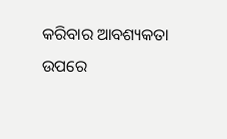କରିବାର ଆବଶ୍ୟକତା ଉପରେ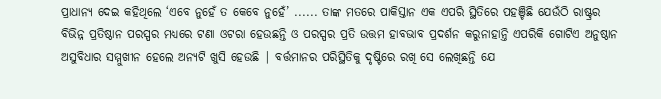ପ୍ରାଧାନ୍ୟ ଦେଇ କହିଥିଲେ ‘ଏବେ ନୁହେଁ ତ କେବେ ନୁହେଁ’ ...... ତାଙ୍କ ମତରେ ପାକିସ୍ତାନ ଏକ ଏପରି ସ୍ଥିତିରେ ପହଞ୍ଚିଛି ଯେଉଁଠି ରାଷ୍ଟ୍ରର ବିଭିନ୍ନ ପ୍ରତିଷ୍ଠାନ ପରସ୍ପର ମଧ୍ୟରେ ଟଣା ଓଟରା ହେଉଛନ୍ତି ଓ ପରସ୍ପର ପ୍ରତି ଉତ୍ତମ ହାବଭାବ ପ୍ରଦର୍ଶନ କରୁନାହାନ୍ତି ଏପରିକି ଗୋଟିଏ ଅନୁଷ୍ଠାନ ଅସୁବିଧାର ସମ୍ମୁଖୀନ ହେଲେ ଅନ୍ୟଟି ଖୁସି ହେଉଛି | ବର୍ତ୍ତମାନର ପରିସ୍ଥିତିକୁ ଦୃଷ୍ଟିରେ ରଖି ସେ ଲେଖିଛନ୍ତି ଯେ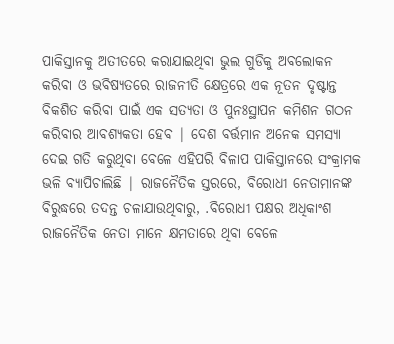ପାକିସ୍ତାନକୁ ଅତୀତରେ କରାଯାଇଥିବା ଭୁଲ ଗୁଡିକୁ ଅବଲୋକନ କରିବା ଓ ଭବିଷ୍ୟତରେ ରାଜନୀତି କ୍ଷେତ୍ରରେ ଏକ ନୂତନ ଦୃଷ୍ଟାନ୍ତ ବିକଶିତ କରିବା ପାଇଁ ଏକ ସତ୍ୟତା ଓ ପୁନଃସ୍ଥାପନ କମିଶନ ଗଠନ କରିବାର ଆବଶ୍ୟକତା ହେବ | ଦେଶ ବର୍ତ୍ତମାନ ଅନେକ ସମସ୍ୟା ଦେଇ ଗତି କରୁଥିବା ବେଳେ ଏହିପରି ବିଳାପ ପାକିସ୍ତାନରେ ସଂକ୍ରାମକ ଭଳି ବ୍ୟାପିଚାଲିଛି | ରାଜନୈତିକ ସ୍ତରରେ, ବିରୋଧୀ ନେତାମାନଙ୍କ ବିରୁଦ୍ଧରେ ତଦନ୍ତ ଚଳାଯାଉଥିବାରୁ, .ବିରୋଧୀ ପକ୍ଷର ଅଧିକାଂଶ ରାଜନୈତିକ ନେତା ମାନେ କ୍ଷମତାରେ ଥିବା ବେଳେ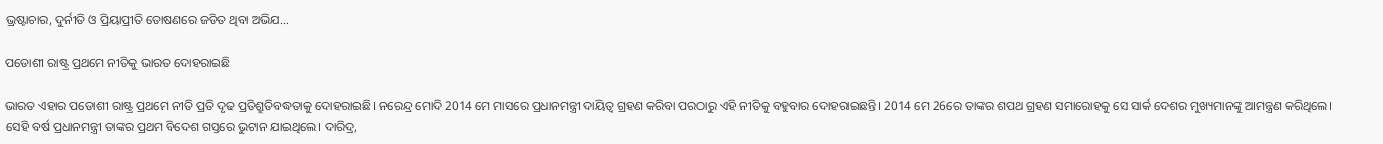ଭ୍ରଷ୍ଟାଚାର, ଦୁର୍ନୀତି ଓ ପ୍ରିୟାପ୍ରୀତି ତୋଷଣରେ ଜଡିତ ଥିବା ଅଭିଯ...

ପଡୋଶୀ ରାଷ୍ଟ୍ର ପ୍ରଥମେ ନୀତିକୁ ଭାରତ ଦୋହରାଇଛି

ଭାରତ ଏହାର ପଡୋଶୀ ରାଷ୍ଟ୍ର ପ୍ରଥମେ ନୀତି ପ୍ରତି ଦୃଢ ପ୍ରତିଶ୍ରୁତିବଦ୍ଧତାକୁ ଦୋହରାଇଛି। ନରେନ୍ଦ୍ର ମୋଦି 2014 ମେ ମାସରେ ପ୍ରଧାନମନ୍ତ୍ରୀ ଦାୟିତ୍ୱ ଗ୍ରହଣ କରିବା ପରଠାରୁ ଏହି ନୀତିକୁ ବହୁବାର ଦୋହରାଇଛନ୍ତି। 2014 ମେ 26ରେ ତାଙ୍କର ଶପଥ ଗ୍ରହଣ ସମାରୋହକୁ ସେ ସାର୍କ ଦେଶର ମୁଖ୍ୟମାନଙ୍କୁ ଆମନ୍ତ୍ରଣ କରିଥିଲେ। ସେହି ବର୍ଷ ପ୍ରଧାନମନ୍ତ୍ରୀ ତାଙ୍କର ପ୍ରଥମ ବିଦେଶ ଗସ୍ତରେ ଭୁଟାନ ଯାଇଥିଲେ। ଦାରିଦ୍ର,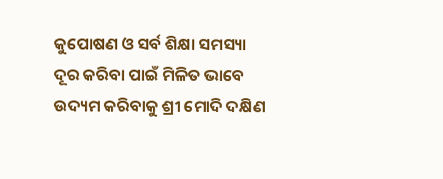କୁପୋଷଣ ଓ ସର୍ବ ଶିକ୍ଷା ସମସ୍ୟା ଦୂର କରିବା ପାଇଁ ମିଳିତ ଭାବେ ଉଦ୍ୟମ କରିବାକୁ ଶ୍ରୀ ମୋଦି ଦକ୍ଷିଣ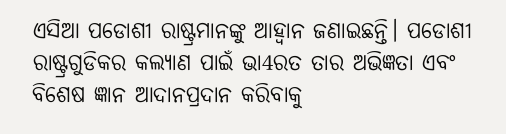ଏସିଆ ପଡୋଶୀ ରାଷ୍ଟ୍ରମାନଙ୍କୁ ଆହ୍ୱାନ ଜଣାଇଛନ୍ତି। ପଡୋଶୀ ରାଷ୍ଟ୍ରଗୁଡିକର କଲ୍ୟାଣ ପାଇଁ ଭା4ରତ ତାର ଅଭିଜ୍ଞତା ଏବଂ ବିଶେଷ ଜ୍ଞାନ ଆଦାନପ୍ରଦାନ କରିବାକୁ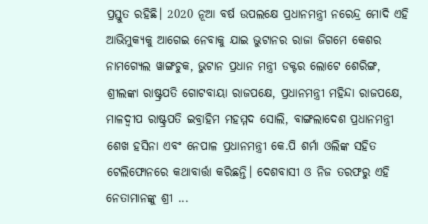ପ୍ରସ୍ତୁତ ରହିଛି। 2020 ନୂଆ ବର୍ଷ ଉପଲକ୍ଷେ ପ୍ରଧାନମନ୍ତ୍ରୀ ନରେନ୍ଦ୍ର ମୋଦି ଏହି ଆଭିମୁକ୍ୟକୁ ଆଗେଇ ନେବାକୁ ଯାଇ ଭୁଟାନର ରାଜା ଜିଗମେ କେଶର ନାମଗ୍ୟେଲ ୱାଙ୍ଗଚୁକ, ଭୁଟାନ ପ୍ରଧାନ ମନ୍ତ୍ରୀ ଡକ୍ଟର ଲୋଟେ ଶେରିଙ୍ଗ, ଶ୍ରୀଲଙ୍କା ରାଷ୍ଟ୍ରପତି ଗୋଟବାୟା ରାଜପକ୍ଷେ, ପ୍ରଧାନମନ୍ତ୍ରୀ ମହିନ୍ଦା ରାଜପକ୍ଷେ, ମାଳଦ୍ୱୀପ ରାଷ୍ଟ୍ରପତି ଇବ୍ରାହିମ ମହମ୍ମଦ ସୋଲି, ବାଙ୍ଗଲାଦେଶ ପ୍ରଧାନମନ୍ତ୍ରୀ ଶେଖ ହସିନା ଏବଂ ନେପାଳ ପ୍ରଧାନମନ୍ତ୍ରୀ କେ.ପି ଶର୍ମା ଓଲିଙ୍କ ସହିତ ଟେଲିଫୋନରେ କଥାବାର୍ତ୍ତା କରିଛନ୍ତି। ଦେଶବାସୀ ଓ ନିଜ ତରଫରୁ ଏହି ନେତାମାନଙ୍କୁ ଶ୍ରୀ ...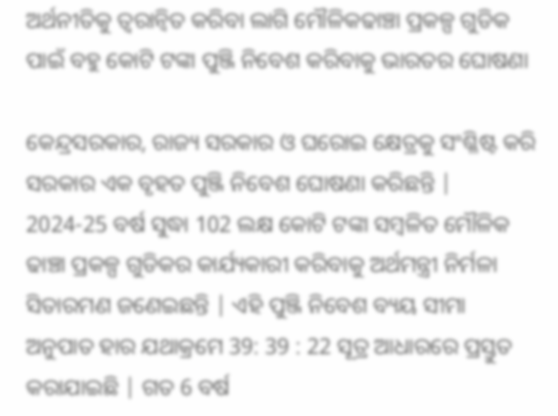ଅର୍ଥନୀତିକୁ ତ୍ୱରାନ୍ୱିତ କରିବା ଲାଗି ମୌଳିକଢାଞ୍ଚା ପ୍ରକଳ୍ପ ଗୁଡିକ ପାଇଁ ବହୁ କୋଟି ଟଙ୍କା ପୁଞ୍ଜି ନିବେଶ କରିବାକୁ ଭାରତର ଘୋଷଣା

କେନ୍ଦ୍ରସରକାର, ରାଜ୍ୟ ସରକାର ଓ ଘରୋଇ କ୍ଷେତ୍ରକୁ ସଂଶ୍ଳିଷ୍ଟ କରି ସରକାର ଏକ ବୃହତ ପୁଞ୍ଜି ନିବେଶ ଘୋଷଣା କରିଛନ୍ତି | 2024-25 ବର୍ଷ ସୁଦ୍ଧା 102 ଲକ୍ଷ କୋଟି ଟଙ୍କା ସମ୍ବଳିତ ମୌଳିକ ଢାଞ୍ଚା ପ୍ରକଳ୍ପ ଗୁଡିକର କାର୍ଯ୍ୟକାରୀ କରିବାକୁ ଅର୍ଥମନ୍ତ୍ରୀ ନିର୍ମଳା ସିତାରମଣ ଜଣେଇଛନ୍ତି | ଏହି ପୁଞ୍ଜି ନିବେଶ ବ୍ୟୟ ସୀମା ଅନୁପାତ ହାର ଯଥାକ୍ରମେ 39: 39 : 22 ସୂତ୍ର ଆଧାରରେ ପ୍ରସ୍ତୁତ କରାଯାଇଛି | ଗତ 6 ବର୍ଷ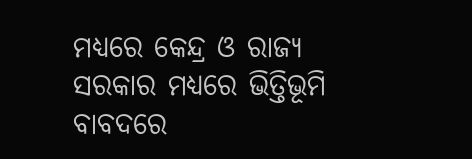ମଧ୍ୟରେ କେନ୍ଦ୍ର ଓ ରାଜ୍ୟ ସରକାର ମଧ୍ୟରେ ଭିତ୍ତିଭୂମି ବାବଦରେ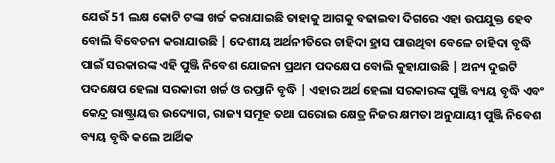ଯେଉଁ 51 ଲକ୍ଷ କୋଟି ଟଙ୍କା ଖର୍ଚ୍ଚ କରାଯାଇଛି ତାହାକୁ ଆଗକୁ ବଢାଇବା ଦିଗରେ ଏହା ଉପଯୁକ୍ତ ହେବ ବୋଲି ବିବେଚନା କରାଯାଉଛି | ଦେଶୀୟ ଅର୍ଥନୀତିରେ ଚାହିଦା ହ୍ରାସ ପାଉଥିବା ବେଳେ ଚାହିଦା ବୃଦ୍ଧି ପାଇଁ ସରକାରଙ୍କ ଏହି ପୁଞ୍ଜି ନିବେଶ ଯୋଜନା ପ୍ରଥମ ପଦକ୍ଷେପ ବୋଲି କୁହାଯାଉଛି | ଅନ୍ୟ ଦୁଇଟି ପଦକ୍ଷେପ ହେଲା ସରକାରୀ ଖର୍ଚ୍ଚ ଓ ରପ୍ତାନି ବୃଦ୍ଧି | ଏହାର ଅର୍ଥ ହେଲା ସରକାରଙ୍କ ପୁଞ୍ଜି ବ୍ୟୟ ବୃଦ୍ଧି ଏବଂ କେନ୍ଦ୍ର ରାଷ୍ଟ୍ରାୟତ୍ତ ଉଦ୍ୟୋଗ, ରାଜ୍ୟ ସମୂହ ତଥା ଘରୋଇ କ୍ଷେତ୍ର ନିଜର କ୍ଷମତା ଅନୁଯାୟୀ ପୁଞ୍ଜି ନିବେଶ ବ୍ୟୟ ବୃଦ୍ଧି କଲେ ଆର୍ଥିକ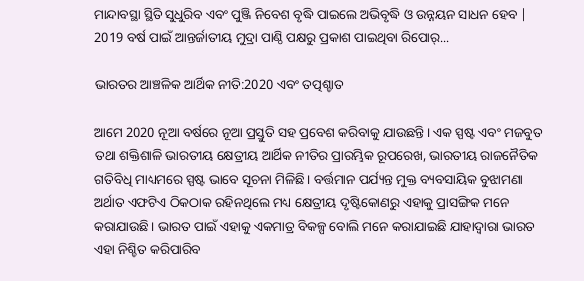ମାନ୍ଦାବସ୍ଥା ସ୍ଥିତି ସୁଧୁରିବ ଏବଂ ପୁଞ୍ଜି ନିବେଶ ବୃଦ୍ଧି ପାଇଲେ ଅଭିବୃଦ୍ଧି ଓ ଉନ୍ନୟନ ସାଧନ ହେବ | 2019 ବର୍ଷ ପାଇଁ ଆନ୍ତର୍ଜାତୀୟ ମୁଦ୍ରା ପାଣ୍ଠି ପକ୍ଷରୁ ପ୍ରକାଶ ପାଇଥିବା ରିପୋର୍...

ଭାରତର ଆଞ୍ଚଳିକ ଆର୍ଥିକ ନୀତି:2020 ଏବଂ ତତ୍ପଶ୍ଚାତ

ଆମେ 2020 ନୂଆ ବର୍ଷରେ ନୂଆ ପ୍ରସ୍ତୁତି ସହ ପ୍ରବେଶ କରିବାକୁ ଯାଉଛନ୍ତି। ଏକ ସ୍ପଷ୍ଟ ଏବଂ ମଜବୁତ ତଥା ଶକ୍ତିଶାଳି ଭାରତୀୟ କ୍ଷେତ୍ରୀୟ ଆର୍ଥିକ ନୀତିର ପ୍ରାରମ୍ଭିକ ରୂପରେଖ, ଭାରତୀୟ ରାଜନୈତିକ ଗତିବିଧି ମାଧ୍ୟମରେ ସ୍ପଷ୍ଟ ଭାବେ ସୂଚନା ମିଳିଛି। ବର୍ତ୍ତମାନ ପର୍ଯ୍ୟନ୍ତ ମୁକ୍ତ ବ୍ୟବସାୟିକ ବୁଝାମଣା ଅର୍ଥାତ ଏଫଟିଏ ଠିକଠାକ ରହିନଥିଲେ ମଧ୍ୟ କ୍ଷେତ୍ରୀୟ ଦୃଷ୍ଟିକୋଣରୁ ଏହାକୁ ପ୍ରାସଙ୍ଗିକ ମନେ କରାଯାଉଛି। ଭାରତ ପାଇଁ ଏହାକୁ ଏକମାତ୍ର ବିକଳ୍ପ ବୋଲି ମନେ କରାଯାଇଛି ଯାହାଦ୍ୱାରା ଭାରତ ଏହା ନିଶ୍ଚିତ କରିପାରିବ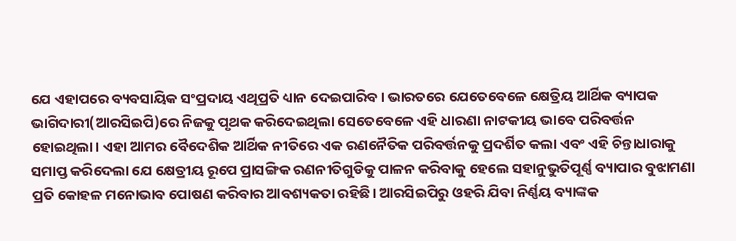ଯେ ଏହାପରେ ବ୍ୟବସାୟିକ ସଂପ୍ରଦାୟ ଏଥିପ୍ରତି ଧ୍ୟାନ ଦେଇପାରିବ। ଭାରତରେ ଯେତେବେଳେ କ୍ଷେତ୍ରିୟ ଆର୍ଥିକ ବ୍ୟାପକ ଭାଗିଦାରୀ(ଆରସିଇପି)ରେ ନିଜକୁ ପୃଥକ କରିଦେଇଥିଲା ସେତେବେଳେ ଏହି ଧାରଣା ନାଟକୀୟ ଭାବେ ପରିବର୍ତ୍ତନ ହୋଇଥିଲା। ଏହା ଆମର ବୈଦେଶିକ ଆର୍ଥିକ ନୀତିରେ ଏକ ରଣନୈତିକ ପରିବର୍ତ୍ତନକୁ ପ୍ରଦର୍ଶିତ କଲା ଏବଂ ଏହି ଚିନ୍ତାଧାରାକୁ ସମାପ୍ତ କରିଦେଲା ଯେ କ୍ଷେତ୍ରୀୟ ରୂପେ ପ୍ରାସଙ୍ଗିକ ରଣନୀତିଗୁଡିକୁ ପାଳନ କରିବାକୁ ହେଲେ ସହାନୁଭୁତିପୂର୍ଣ୍ଣ ବ୍ୟାପାର ବୁଝାମଣା ପ୍ରତି କୋହଳ ମନୋଭାବ ପୋଷଣ କରିବାର ଆବଶ୍ୟକତା ରହିଛି। ଆରସିଇପିରୁ ଓହରି ଯିବା ନିର୍ଣ୍ଣୟ ବ୍ୟାଙ୍କକ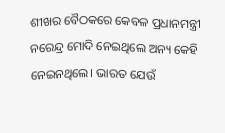ଶୀଖର ବୈଠକରେ କେବଳ ପ୍ରଧାନମନ୍ତ୍ରୀ ନରେନ୍ଦ୍ର ମୋଦି ନେଇଥିଲେ ଅନ୍ୟ କେହି ନେଇନଥିଲେ। ଭାରତ ଯେଉଁ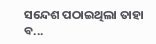ସନ୍ଦେଶ ପଠାଇଥିଲା ତାହା ବ...